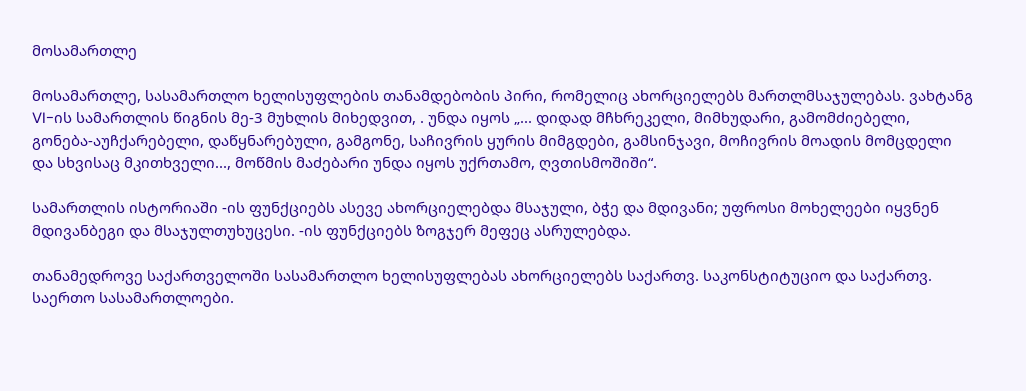მოსამართლე

მოსამართლე, სასამართლო ხელისუფლების თანამდებობის პირი, რომელიც ახორციელებს მართლმსაჯულებას. ვახტანგ VI-ის სამართლის წიგნის მე-3 მუხლის მიხედვით, . უნდა იყოს „... დიდად მჩხრეკელი, მიმხუდარი, გამომძიებელი, გონება-აუჩქარებელი, დაწყნარებული, გამგონე, საჩივრის ყურის მიმგდები, გამსინჯავი, მოჩივრის მოადის მომცდელი და სხვისაც მკითხველი..., მოწმის მაძებარი უნდა იყოს უქრთამო, ღვთისმოშიში“.

სამართლის ისტორიაში -ის ფუნქციებს ასევე ახორციელებდა მსაჯული, ბჭე და მდივანი; უფროსი მოხელეები იყვნენ მდივანბეგი და მსაჯულთუხუცესი. -ის ფუნქციებს ზოგჯერ მეფეც ასრულებდა.

თანამედროვე საქართველოში სასამართლო ხელისუფლებას ახორციელებს საქართვ. საკონსტიტუციო და საქართვ. საერთო სასამართლოები.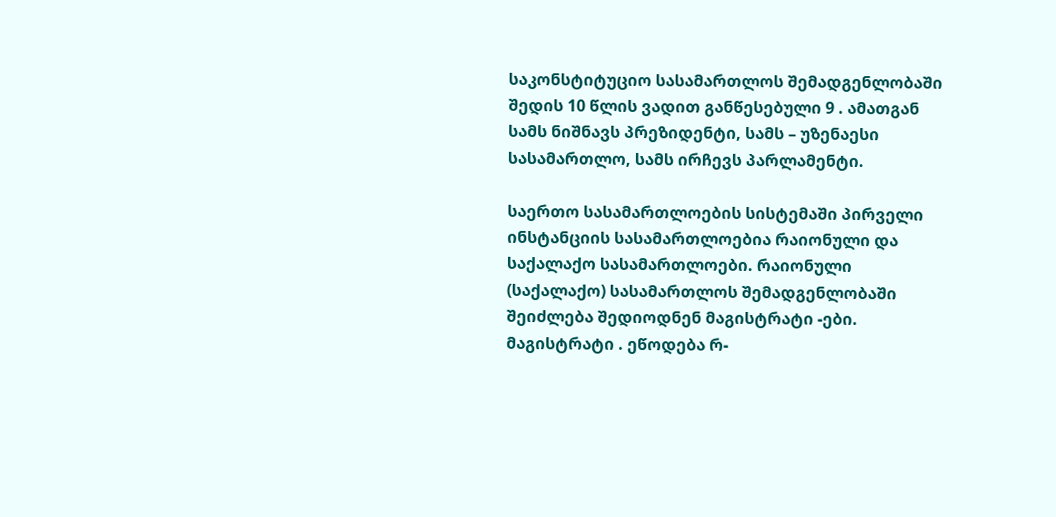საკონსტიტუციო სასამართლოს შემადგენლობაში შედის 10 წლის ვადით განწესებული 9 . ამათგან სამს ნიშნავს პრეზიდენტი, სამს – უზენაესი სასამართლო, სამს ირჩევს პარლამენტი.

საერთო სასამართლოების სისტემაში პირველი ინსტანციის სასამართლოებია რაიონული და საქალაქო სასამართლოები. რაიონული (საქალაქო) სასამართლოს შემადგენლობაში შეიძლება შედიოდნენ მაგისტრატი -ები. მაგისტრატი . ეწოდება რ-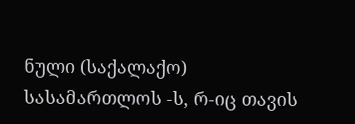ნული (საქალაქო) სასამართლოს -ს, რ-იც თავის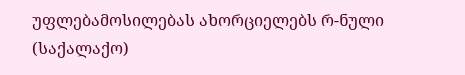უფლებამოსილებას ახორციელებს რ-ნული (საქალაქო)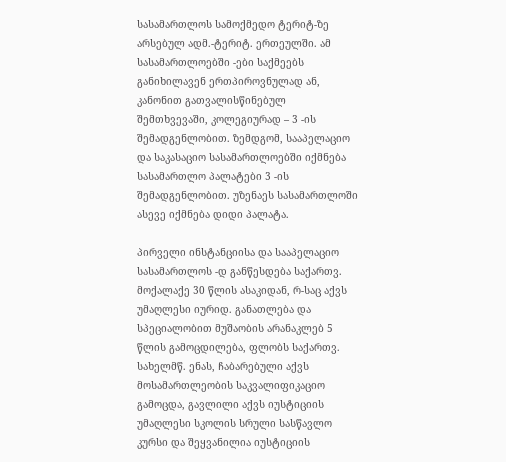სასამართლოს სამოქმედო ტერიტ-ზე არსებულ ადმ.-ტერიტ. ერთეულში. ამ სასამართლოებში -ები საქმეებს განიხილავენ ერთპიროვნულად ან, კანონით გათვალისწინებულ შემთხვევაში, კოლეგიურად – 3 -ის შემადგენლობით. ზემდგომ, სააპელაციო და საკასაციო სასამართლოებში იქმნება სასამართლო პალატები 3 -ის შემადგენლობით. უზენაეს სასამართლოში ასევე იქმნება დიდი პალატა.

პირველი ინსტანციისა და სააპელაციო სასამართლოს -დ განწესდება საქართვ. მოქალაქე 30 წლის ასაკიდან, რ-საც აქვს უმაღლესი იურიდ. განათლება და სპეციალობით მუშაობის არანაკლებ 5 წლის გამოცდილება, ფლობს საქართვ. სახელმწ. ენას, ჩაბარებული აქვს მოსამართლეობის საკვალიფიკაციო გამოცდა, გავლილი აქვს იუსტიციის უმაღლესი სკოლის სრული სასწავლო კურსი და შეყვანილია იუსტიციის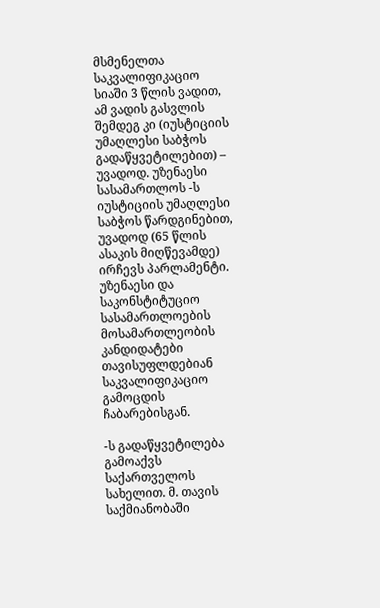მსმენელთა საკვალიფიკაციო სიაში 3 წლის ვადით, ამ ვადის გასვლის შემდეგ კი (იუსტიციის უმაღლესი საბჭოს გადაწყვეტილებით) – უვადოდ. უზენაესი სასამართლოს -ს იუსტიციის უმაღლესი საბჭოს წარდგინებით, უვადოდ (65 წლის ასაკის მიღწევამდე) ირჩევს პარლამენტი. უზენაესი და საკონსტიტუციო სასამართლოების მოსამართლეობის კანდიდატები თავისუფლდებიან საკვალიფიკაციო გამოცდის ჩაბარებისგან.

-ს გადაწყვეტილება გამოაქვს საქართველოს სახელით. მ. თავის საქმიანობაში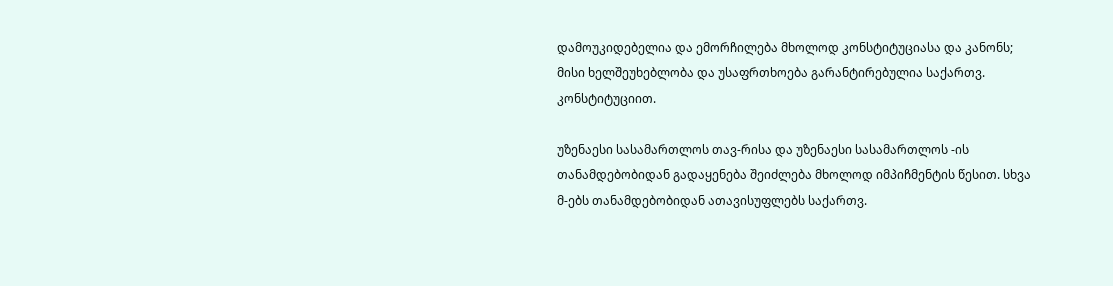დამოუკიდებელია და ემორჩილება მხოლოდ კონსტიტუციასა და კანონს; მისი ხელშეუხებლობა და უსაფრთხოება გარანტირებულია საქართვ. კონსტიტუციით.

უზენაესი სასამართლოს თავ-რისა და უზენაესი სასამართლოს -ის თანამდებობიდან გადაყენება შეიძლება მხოლოდ იმპიჩმენტის წესით. სხვა მ-ებს თანამდებობიდან ათავისუფლებს საქართვ.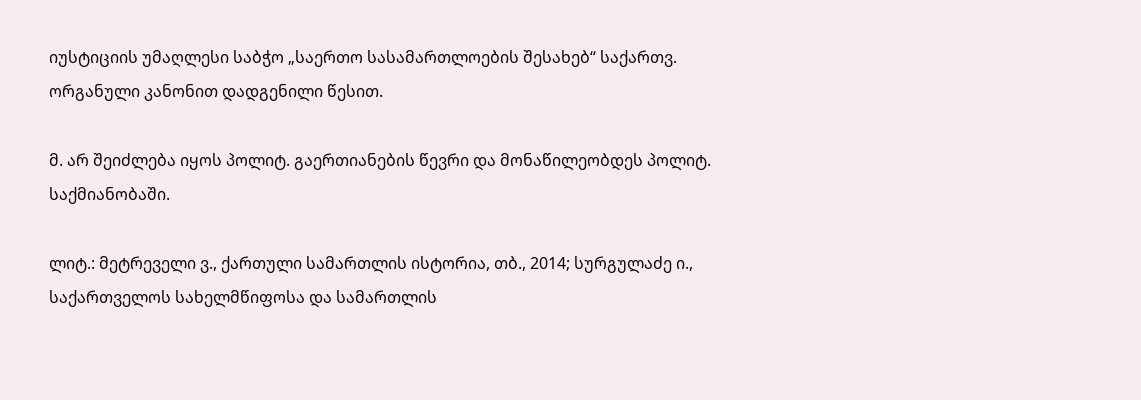იუსტიციის უმაღლესი საბჭო „საერთო სასამართლოების შესახებ“ საქართვ. ორგანული კანონით დადგენილი წესით.

მ. არ შეიძლება იყოს პოლიტ. გაერთიანების წევრი და მონაწილეობდეს პოლიტ. საქმიანობაში.

ლიტ.: მეტრეველი ვ., ქართული სამართლის ისტორია, თბ., 2014; სურგულაძე ი., საქართველოს სახელმწიფოსა და სამართლის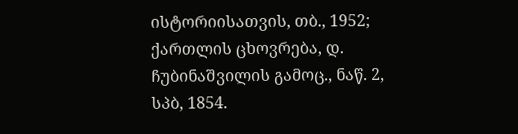ისტორიისათვის, თბ., 1952; ქართლის ცხოვრება, დ. ჩუბინაშვილის გამოც., ნაწ. 2, სპბ, 1854.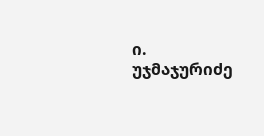ი. უჯმაჯურიძე